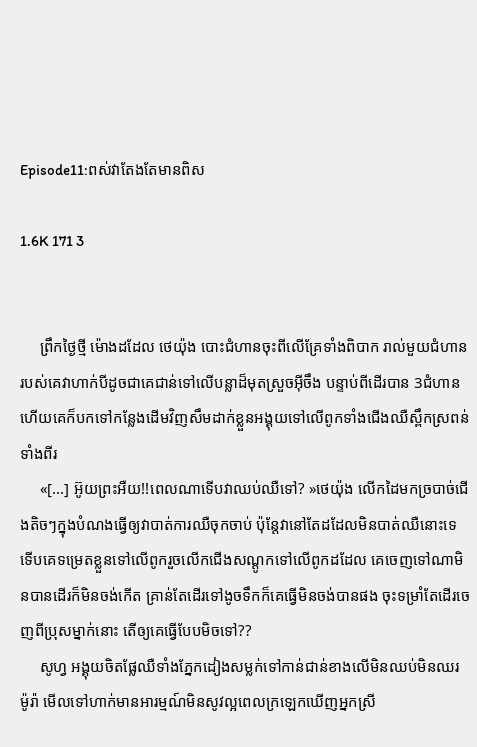Episode11:ពស់វាតែងតែមានពិស

1.6K 171 3


     ព្រឹកថ្ងៃថ្មី ម៉ោងដដែល ថេយ៉ុង បោះជំហានចុះពីលើគ្រែទាំងពិបាក រាល់មួយជំហានរបស់គេវាហាក់បីដូចជាគេជាន់ទៅលើបន្លាដ៏មុតស្រួចអ៊ីចឹង បន្ទាប់ពីដើរបាន 3ជំហានហើយគេក៏បកទៅកន្លែងដើមវិញសឹមដាក់ខ្លួនអង្គុយទៅលើពូកទាំងជើងឈឺស្ពឹកស្រពន់ទាំងពីរ
     «[...] អ៊ូយព្រះអឺយ!!ពេលណាទើបវាឈប់ឈឺទៅ? »ថេយ៉ុង លើកដៃមកច្របាច់ជើងតិចៗក្នុងបំណងធ្វើឲ្យវាបាត់ការឈឺចុកចាប់ ប៉ុន្តែវានៅតែដដែលមិនបាត់ឈឺនោះទេ ទើបគេទម្រេតខ្លួនទៅលើពូករួចលើកជើងសណ្ដូកទៅលើពូកដដែល គេចេញទៅណាមិនបានដើរក៏មិនចង់កើត គ្រាន់តែដើរទៅងូចទឹកក៏គេធ្វើមិនចង់បានផង ចុះទម្រាំតែដើរចេញពីប្រុសម្នាក់នោះ តើឲ្យគេធ្វើបែបមិចទៅ??
     សូហ្វ អង្គុយចិតផ្លែឈឺទាំងភ្នែកដៀងសម្លក់ទៅកាន់ជាន់ខាងលើមិនឈប់មិនឈរ ម៉ូរ៉ា មើលទៅហាក់មានអារម្មណ៍មិនសូវល្អពេលក្រឡេកឃើញអ្នកស្រី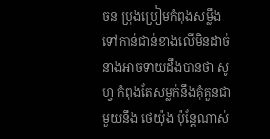ចន ប្រុងប្រៀមកំពុងសម្លឹងទៅកាន់ជាន់ខាងលើមិនដាច់ នាងអាចទាយដឹងបានថា សូហ្វ កំពុងតែសម្លក់នឹងគុំគួនជាមួយនឹង ថេយ៉ុង ប៉ុន្តែណាស់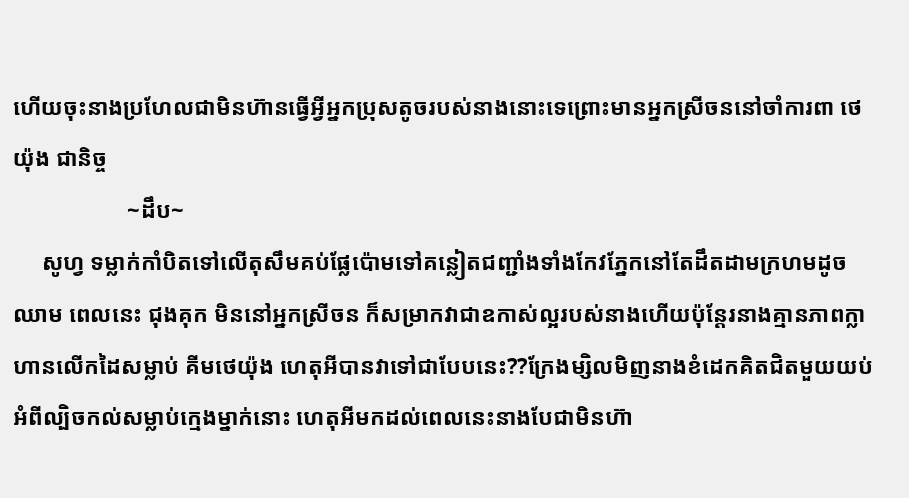ហើយចុះនាងប្រហែលជាមិនហ៊ានធ្វើអ្វីអ្នកប្រុសតូចរបស់នាងនោះទេព្រោះមានអ្នកស្រីចននៅចាំការពា ថេយ៉ុង ជានិច្ច
                    ~ដឹប~
     សូហ្វ ទម្លាក់កាំបិតទៅលើតុសឹមគប់ផ្លែប៉ោមទៅគន្លៀតជញ្ជាំងទាំងកែវភ្នែកនៅតែដឹតដាមក្រហមដូចឈាម ពេលនេះ ជុងគុក មិននៅអ្នកស្រីចន ក៏សម្រាកវាជាឧកាស់ល្អរបស់នាងហើយប៉ុន្តែរនាងគ្មានភាពក្លាហានលើកដៃសម្លាប់ គីមថេយ៉ុង ហេតុអីបានវាទៅជាបែបនេះ??ក្រែងម្សិលមិញនាងខំដេកគិតជិតមួយយប់អំពីល្បិចកល់សម្លាប់ក្មេងម្នាក់នោះ ហេតុអីមកដល់ពេលនេះនាងបែជាមិនហ៊ា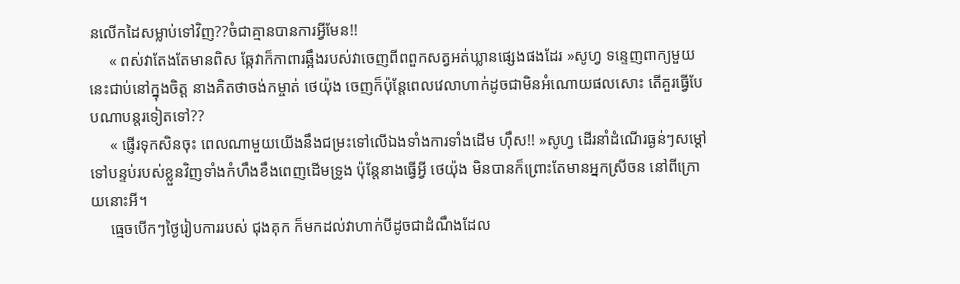នលើកដៃសម្លាប់ទៅវិញ??ចំជាគ្មានបានការអ្វីមែន!!
     « ពស់វាតែងតែមានពិស ឆ្កែវាក៏កាពារឆ្អឹងរបស់វាចេញពីពពួកសត្វអត់ឃ្លានផ្សេងផងដែរ »សូហ្វ ទន្ទេញពាក្យមួយនេះជាប់នៅក្នុងចិត្ត នាងគិតថាចង់កម្ចាត់ ថេយ៉ុង ចេញក៏ប៉ុន្តែពេលវេលាហាក់ដូចជាមិនអំណោយផលសោះ តើគួរធ្វើបែបណាបន្តរទៀតទៅ??
     « ផ្ញើរទុកសិនចុះ ពេលណាមួយយើងនឹងជម្រះទៅលើឯងទាំងការទាំងដើម ហុឹស!! »សូហ្វ ដើរនាំដំណើរធ្ងន់ៗសម្ដៅទៅបន្ទប់របស់ខ្លួនវិញទាំងកំហឹងខឹងពេញដើមទ្រូង ប៉ុន្តែនាងធ្វើអ្វី ថេយ៉ុង មិនបានក៏ព្រោះតែមានអ្នកស្រីចន នៅពីក្រោយនោះអី។
     ធ្មេចបើកៗថ្ងៃរៀបការរបស់ ជុងគុក ក៏មកដល់វាហាក់បីដូចជាដំណឹងដែល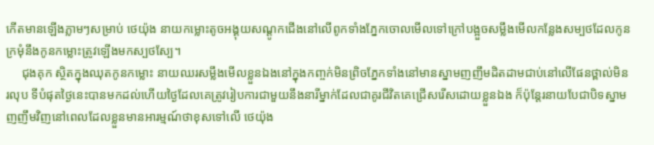កើតមានឡើងភ្លាមៗសម្រាប់ ថេយ៉ុង នាយកម្លោះតូចអង្គុយសណ្ដូកជើងនៅលើពូកទាំងភ្នែកចោលមើលទៅក្រៅបង្អួចសម្លឹងមើលកន្លែងសម្បថដែលកូនក្រមុំនឹងកូនកម្លោះត្រូវឡើងមកស្បថស្បែ។
     ជុងគុក ស្ថិតក្នុងឈុតកូនកម្លោះ នាយឈរសម្លឹងមើលខ្លួនឯងនៅក្នុងកញ្ចក់មិនព្រិចភ្នែកទាំងនៅមានស្នាមញញឹមដិតដាមជាប់នៅលើផែនថ្ពាល់មិនរលុប ទីបំផុតថ្ងៃនេះបានមកដល់ហើយថ្ងៃដែលគេត្រូវរៀបការជាមួយនឹងនារីម្នាក់ដែលជាគូរជីវិតគេជ្រើសរើសដោយខ្លួនឯង ក៏ប៉ុន្តែរនាយបែជាបិទស្នាមញញឹមវិញនៅពេលដែលខ្លួនមានអារម្មណ៍ថាខុសទៅលើ ថេយ៉ុង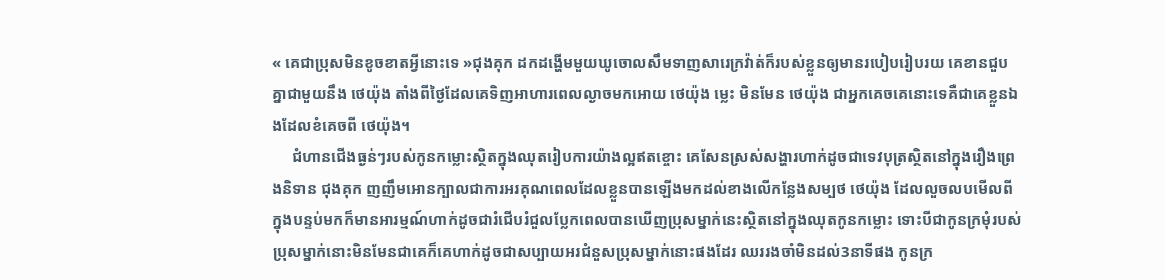« គេជាប្រុសមិនខូចខាតអ្វីនោះទេ »ជុងគុក ដកដង្ហើមមួយឃូចោលសឹមទាញសារេក្រវ៉ាត់ក៏របស់ខ្លួនឲ្យមានរបៀបរៀបរយ គេខានជួបគ្នាជាមួយនឹង ថេយ៉ុង តាំងពីថ្ងៃដែលគេទិញអាហារពេលល្ងាចមកអោយ ថេយ៉ុង ម្លេះ មិនមែន ថេយ៉ុង ជាអ្នកគេចគេនោះទេគឺជាគេខ្លួនឯងដែលខំគេចពី ថេយ៉ុង។
     ជំហានជើងធ្ងន់ៗរបស់កូនកម្លោះស្ថិតក្នុងឈុតរៀបការយ៉ាងល្អឥតខ្ចោះ គេសែនស្រស់សង្ហារហាក់ដូចជាទេវបុត្រស្ថិតនៅក្នុងរឿងព្រេងនិទាន ជុងគុក ញញឹមអោនក្បាលជាការអរគុណពេលដែលខ្លួនបានឡើងមកដល់ខាងលើកន្លែងសម្បថ ថេយ៉ុង ដែលលួចលបមើលពីក្នុងបន្ទប់មកក៏មានអារម្មណ៍ហាក់ដូចជារំជើបរំជួលប្លែកពេលបានឃើញប្រុសម្នាក់នេះស្ថិតនៅក្នុងឈុតកូនកម្លោះ ទោះបីជាកូនក្រមុំរបស់ប្រុសម្នាក់នោះមិនមែនជាគេក៏គេហាក់ដូចជាសប្បាយអរជំនួសប្រុសម្នាក់នោះផងដែរ ឈររងចាំមិនដល់3នាទីផង កូនក្រ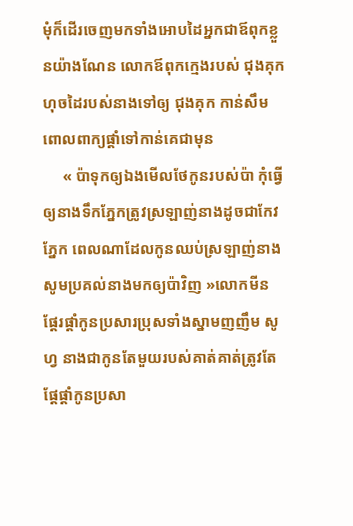មុំក៏ដើរចេញមកទាំងអោបដៃអ្នកជាឪពុកខ្លួនយ៉ាងណែន លោកឪពុកក្មេងរបស់ ជុងគុក ហុចដៃរបស់នាងទៅឲ្យ ជុងគុក កាន់សឹមពោលពាក្យផ្ដាំទៅកាន់គេជាមុន
     « ប៉ាទុកឲ្យឯងមើលថែកូនរបស់ប៉ា កុំធ្វើឲ្យនាងទឹកភ្នែកត្រូវស្រឡាញ់នាងដូចជាកែវភ្នែក ពេលណាដែលកូនឈប់ស្រឡាញ់នាងសូមប្រគល់នាងមកឲ្យប៉ាវិញ »លោកមីន ផ្ដែរផ្ដាំកូនប្រសារប្រុសទាំងស្នាមញញឹម សូហ្វ នាងជាកូនតែមួយរបស់គាត់គាត់ត្រូវតែផ្ដែផ្ដាំកូនប្រសា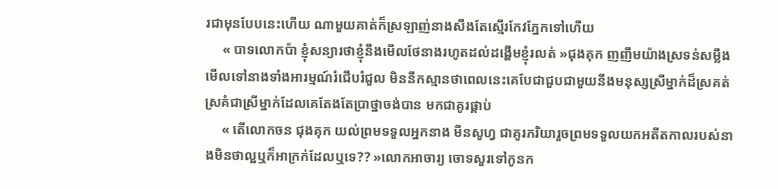រជាមុនបែបនេះហើយ ណាមួយគាត់ក៏ស្រឡាញ់នាងសឹងតែស្មើរកែវភ្នែកទៅហើយ
     « បាទលោកប៉ា ខ្ញុំសន្យារថាខ្ញុំនឹងមើលថែនាងរហូតដល់ដង្ហើមខ្ញុំរលត់ »ជុងគុក ញញឹមយ៉ាងស្រទន់សម្លឹងមើលទៅនាងទាំងអារម្មណ៍រំជើបរំជួល មិននឹកស្មានថាពេលនេះគេបែជាជួបជាមួយនឹងមនុស្សស្រីម្នាក់ដ៏ស្រគត់ស្រគំជាស្រីម្នាក់ដែលគេតែងតែប្រាថ្នាចង់បាន មកជាគូរផ្គាប់
     « តើលោកចន ជុងគុក យល់ព្រមទទួលអ្នកនាង មីនសូហ្វ ជាគូរភរិយារួចព្រមទទួលយកអតីតកាលរបស់នាងមិនថាល្អឬក៏អាក្រក់ដែលឬទេ?? »លោកអាចារ្យ ចោទសួរទៅកូនក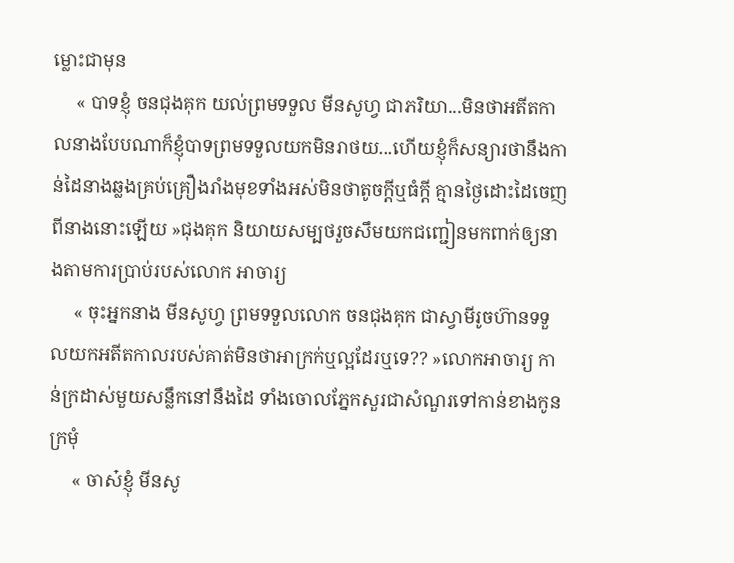ម្លោះជាមុន
     « បាទខ្ញុំ ចនជុងគុក យល់ព្រមទទួល មីនសូហ្វ ជាភរិយា...មិនថាអតីតកាលនាងបែបណាក៏ខ្ញុំបាទព្រមទទួលយកមិនរាថយ...ហើយខ្ញុំក៏សន្យារថានឹងកាន់ដៃនាងឆ្លងគ្រប់គ្រឿងរាំងមុខទាំងអស់មិនថាតូចក្ដីឬធំក្ដី គ្មានថ្ងៃដោះដៃចេញពីនាងនោះឡើយ »ជុងគុក និយាយសម្បថរួចសឹមយកជញ្ជៀនមកពាក់ឲ្យនាងតាមការប្រាប់របស់លោក អាចារ្យ
     « ចុះអ្នកនាង មីនសូហ្វ ព្រមទទួលលោក ចនជុងគុក ជាស្វាមីរូចហ៊ានទទួលយកអតីតកាលរបស់គាត់មិនថាអាក្រក់ឬល្អដែរឬទេ?? »លោកអាចារ្យ កាន់ក្រដាស់មួយសន្លឹកនៅនឹងដៃ ទាំងចោលភ្នែកសួរជាសំណួរទៅកាន់ខាងកូនក្រមុំ
     « ចាស៎ខ្ញុំ មីនសូ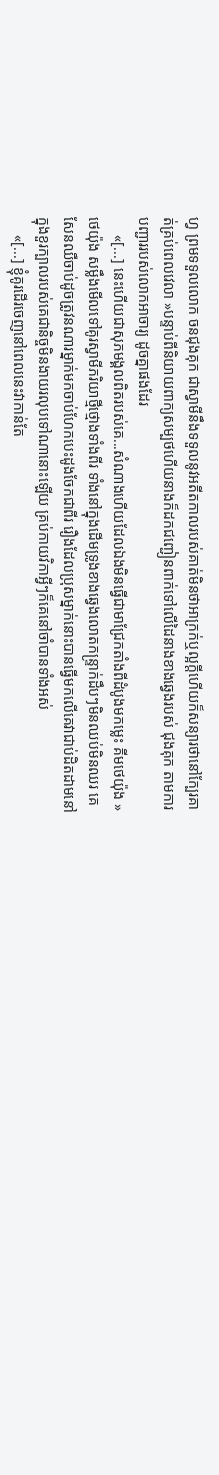ហ្វ ព្រមទទួលលោក ចនជុងគុក ជាស្វាមីនឹងទទួលនូវអតីតកាលរបស់គាត់មិនថាអាក្រក់ឬល្អក្ដីហើយក៏សន្យារថានៅក្បែរគាត់គ្រប់ពេលវេលា »បន្ទាប់ពីនិយាយពាក្យសម្បថហើយនាងក៏ដកជញ្ជៀនពាក់ទៅលើដៃនាងខាងឆ្វេងរបស់ ជុងគុក តាមការបញ្ជាររបស់លោកអាចារ្យ ដូចគ្នាផងដែរ
     «[...] នេះហើយជាសុភមង្គលពិតរបស់គេ...សំណាងហើយដែលឯងមិនធ្វើជាមាជ្រែកតាំងពីដំបូងមកម្លេះ គីមថេយ៉ុង »ថេយ៉ុង សម្លឹងមើលទៅគូរស្វាមីភរិយាថ្មីថ្មោងទាំងពីរ ទាំងនៅក្នុងដើមទ្រូងខាងឆ្វេងលោតកន្រ្ទាក់ដឹបៗមិនឈប់មិនឈរ គេសែនឈឺចាប់ដូចត្រូវនណារម្នាក់មកចាប់ហែកបេះដូងចែកជាពីរ រឿងដែលប្រុសម្នាក់នោះបានធ្វើមកលើគេវាជាប់ដិតដាមនៅក្នុងខួរក្បាលរបស់គេជានិច្ចមិនងាយរលុបទៅណានោះឡើយ គ្រប់កាយវិកាអ្វីៗក៏គេនៅចាំបានទាំងអស់
     «[...] ខ្ញុំគូរដើរចេញនៅពេលនេះវាកាន់តែ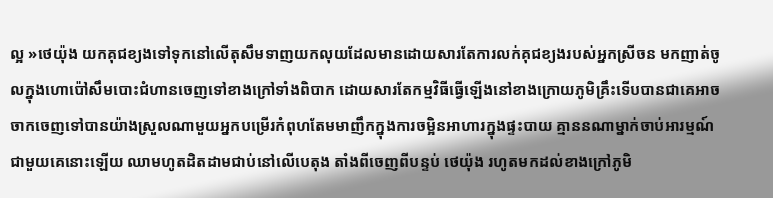ល្អ »ថេយ៉ុង យកគុជខ្យងទៅទុកនៅលើតុសឹមទាញយកលុយដែលមានដោយសារតែការលក់គុជខ្យងរបស់អ្នកស្រីចន មកញាត់ចូលក្នុងហោប៉ៅសឹមបោះជំហានចេញទៅខាងក្រៅទាំងពិបាក ដោយសារតែកម្មវិធីធ្វើឡើងនៅខាងក្រោយភូមិគ្រឹះទើបបានជាគេអាចចាកចេញទៅបានយ៉ាងស្រួលណាមួយអ្នកបម្រើរកំពុហតែមមាញឹកក្នុងការចម្អិនអាហារក្នុងផ្ទះបាយ គ្មាននណាម្នាក់ចាប់អារម្មណ៍ជាមួយគេនោះឡើយ ឈាមហូតដិតដាមជាប់នៅលើបេតុង តាំងពីចេញពីបន្ទប់ ថេយ៉ុង រហូតមកដល់ខាងក្រៅភូមិ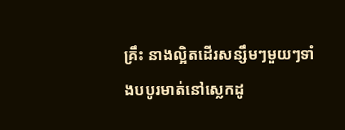គ្រឹះ នាងល្អិតដើរសន្សឹមៗមួយៗទាំងបបូរមាត់នៅស្លេកដូ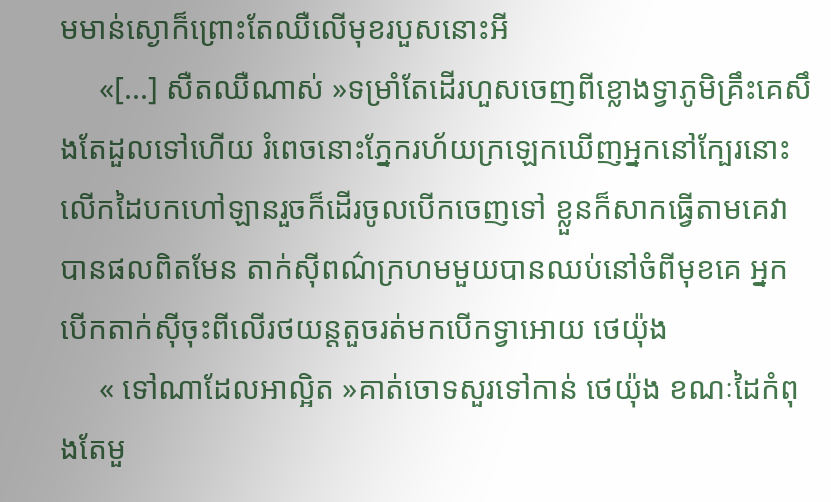មមាន់ស្ងោក៏ព្រោះតែឈឺលើមុខរបួសនោះអី
     «[...] សឺតឈឺណាស់ »ទម្រាំតែដើរហួសចេញពីខ្លោងទ្វាភូមិគ្រឹះគេសឹងតែដួលទៅហើយ រំពេចនោះភ្នែករហ័យក្រឡេកឃើញអ្នកនៅក្បែរនោះលើកដៃបកហៅឡានរួចក៏ដើរចូលបើកចេញទៅ ខ្លួនក៏សាកធ្វើតាមគេវាបានផលពិតមែន តាក់ស៊ីពណ៌ក្រហមមួយបានឈប់នៅចំពីមុខគេ អ្នកបើកតាក់សុីចុះពីលើរថយន្តតួចរត់មកបើកទ្វាអោយ ថេយ៉ុង
     « ទៅណាដែលអាល្អិត »គាត់ចោទសួរទៅកាន់ ថេយ៉ុង ខណៈដៃកំពុងតែមួ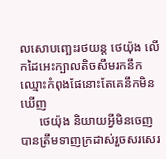លសោបញ្ឆេះរថយន្ត ថេយ៉ុង លើកដៃអេះក្បាលតិចសឹមរកនឹកឈ្មោះកំពុងផែនោះតែគេនឹកមិនឃើញ
      ថេយ៉ុង និយាយអ្វីមិនចេញបានត្រឹមទាញក្រដាស់រួចសរសេរ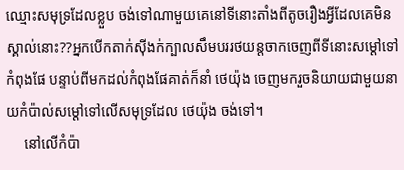ឈ្មោះសមុទ្រដែលខ្លួប ចង់ទៅណាមួយគេនៅទីនោះតាំងពីតូចរឿងអ្វីដែលគេមិនស្គាល់នោះ??អ្នកបើកតាក់សុីងក់ក្បាលសឹមបររថយន្តចាកចេញពីទីនោះសម្ដៅទៅកំពុងផែ បន្ទាប់ពីមកដល់កំពុងផែគាត់ក៏នាំ ថេយ៉ុង ចេញមករួចនិយាយជាមួយនាយកំប៉ាល់សម្ដៅទៅលើសមុទ្រដែល ថេយ៉ុង ចង់ទៅ។
     នៅលើកំប៉ា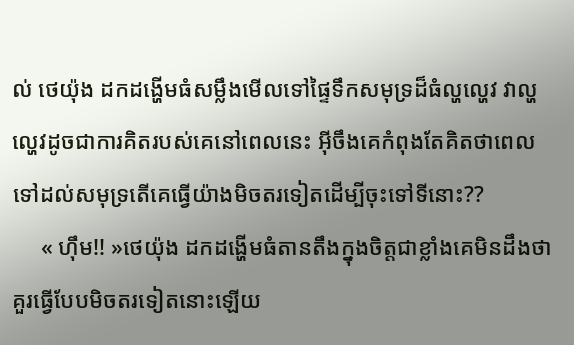ល់ ថេយ៉ុង ដកដង្ហើមធំសម្លឹងមើលទៅផ្ទៃទឹកសមុទ្រដ៏ធំល្ហល្ហេវ វាល្ហល្ហេវដូចជាការគិតរបស់គេនៅពេលនេះ អ៊ីចឹងគេកំពុងតែគិតថាពេលទៅដល់សមុទ្រតើគេធ្វើយ៉ាងមិចតរទៀតដើម្បីចុះទៅទីនោះ??
     « ហុឹម!! »ថេយ៉ុង ដកដង្ហើមធំតានតឹងក្នុងចិត្តជាខ្លាំងគេមិនដឹងថាគួរធ្វើបែបមិចតរទៀតនោះឡើយ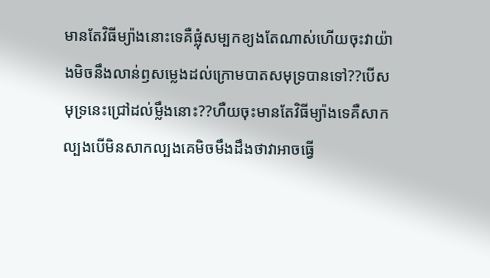មានតែវិធីម្យ៉ាងនោះទេគឺផ្លុំសម្បកខ្យងតែណាស់ហើយចុះវាយ៉ាងមិចនឹងលាន់ឭសម្លេងដល់ក្រោមបាតសមុទ្របានទៅ??បើសមុទ្រនេះជ្រៅដល់ម្លឹងនោះ??ហឺយចុះមានតែវិធីម្យ៉ាងទេគឺសាកល្បងបើមិនសាកល្បងគេមិចមឹងដឹងថាវាអាចធ្វើ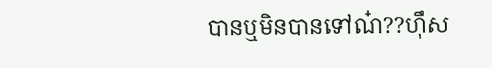បានឬមិនបានទៅណ៎??ហុឹស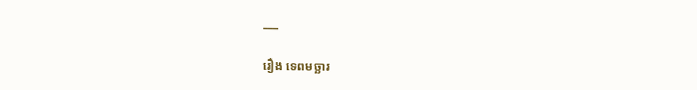___

រឿង ទេពមច្ឆារ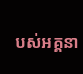បស់អគ្គនា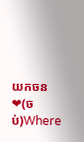យកចន❤(ចប់)Where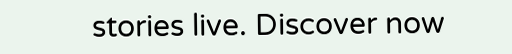stories live. Discover now